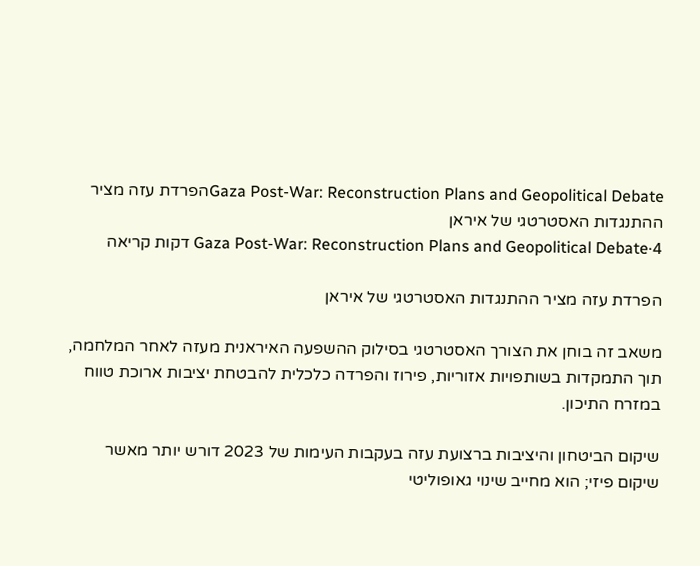Gaza Post-War: Reconstruction Plans and Geopolitical Debateהפרדת עזה מציר ההתנגדות האסטרטגי של איראן
Gaza Post-War: Reconstruction Plans and Geopolitical Debate·4 דקות קריאה

הפרדת עזה מציר ההתנגדות האסטרטגי של איראן

משאב זה בוחן את הצורך האסטרטגי בסילוק ההשפעה האיראנית מעזה לאחר המלחמה, תוך התמקדות בשותפויות אזוריות, פירוז והפרדה כלכלית להבטחת יציבות ארוכת טווח במזרח התיכון.

שיקום הביטחון והיציבות ברצועת עזה בעקבות העימות של 2023 דורש יותר מאשר שיקום פיזי; הוא מחייב שינוי גאופוליטי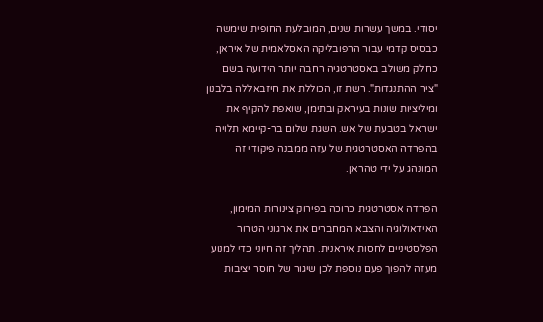יסודי. במשך עשרות שנים, המובלעת החופית שימשה כבסיס קדמי עבור הרפובליקה האסלאמית של איראן, כחלק משולב באסטרטגיה רחבה יותר הידועה בשם "ציר ההתנגדות". רשת זו, הכוללת את חיזבאללה בלבנון ומיליציות שונות בעיראק ובתימן, שואפת להקיף את ישראל בטבעת של אש. השגת שלום בר-קיימא תלויה בהפרדה האסטרטגית של עזה ממבנה פיקודי זה המונהג על ידי טהראן.

הפרדה אסטרטגית כרוכה בפירוק צינורות המימון, האידאולוגיה והצבא המחברים את ארגוני הטרור הפלסטיניים לחסות איראנית. תהליך זה חיוני כדי למנוע מעזה להפוך פעם נוספת לכן שיגור של חוסר יציבות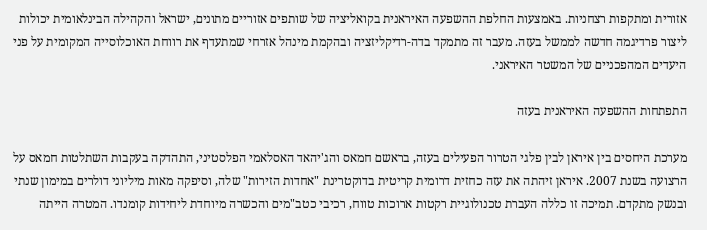אזורית ומתקפות רצחניות. באמצעות החלפת ההשפעה האיראנית בקואליציה של שותפים אזוריים מתונים, ישראל והקהילה הבינלאומית יכולות ליצור פרדיגמה חדשה לממשל בעזה. מעבר זה מתמקד בדה-רדיקליזציה ובהקמת מינהל אזרחי שמתעדף את רווחת האוכלוסייה המקומית על פני היעדים המהפכניים של המשטר האיראני.

התפתחות ההשפעה האיראנית בעזה

מערכת היחסים בין איראן לבין פלגי הטרור הפעילים בעזה, בראשם חמאס והג'יהאד האסלאמי הפלסטיני, התהדקה בעקבות השתלטות חמאס על הרצועה בשנת 2007. איראן זיהתה את עזה כחזית דרומית קריטית בדוקטרינת "אחדות הזירות" שלה, וסיפקה מאות מיליוני דולרים במימון שנתי ובנשק מתקדם. תמיכה זו כללה העברת טכנולוגיית רקטות ארוכות טווח, רכיבי כטב"מים והכשרה מיוחדת ליחידות קומנדו. המטרה הייתה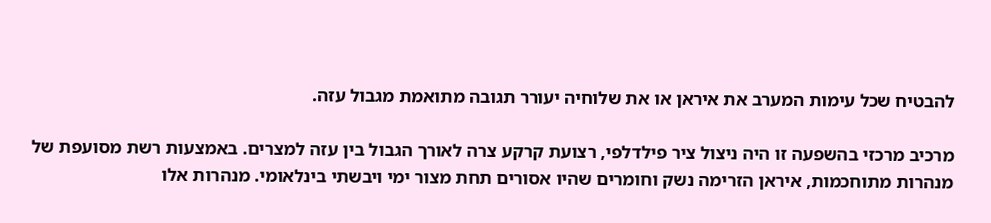להבטיח שכל עימות המערב את איראן או את שלוחיה יעורר תגובה מתואמת מגבול עזה.

מרכיב מרכזי בהשפעה זו היה ניצול ציר פילדלפי, רצועת קרקע צרה לאורך הגבול בין עזה למצרים. באמצעות רשת מסועפת של מנהרות מתוחכמות, איראן הזרימה נשק וחומרים שהיו אסורים תחת מצור ימי ויבשתי בינלאומי. מנהרות אלו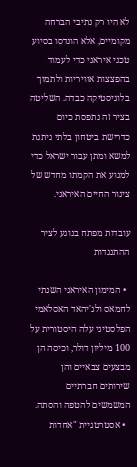לא היו רק נתיבי הברחה מקומיים, אלא הונדסו בסיוע טכני איראני כדי לעמוד בהפצצות אוויריות ולתמוך בלוגיסטיקה כבדה. השליטה בציר זה נתפסת כיום כדרישת ביטחון בלתי ניתנת למשא ומתן עבור ישראל כדי למנוע את הקמתו מחדש של צינור החיים האיראני.

עובדות מפתח בנוגע לציר ההתנגדות

  • המימון האיראני השנתי לחמאס ולג'יהאד האסלאמי הפלסטיני עלה היסטורית על 100 מיליון דולר, וכיסה הן מבצעים צבאיים והן שירותים חברתיים המשמשים להטפה והסתה.
  • אסטרטגיית "אחדות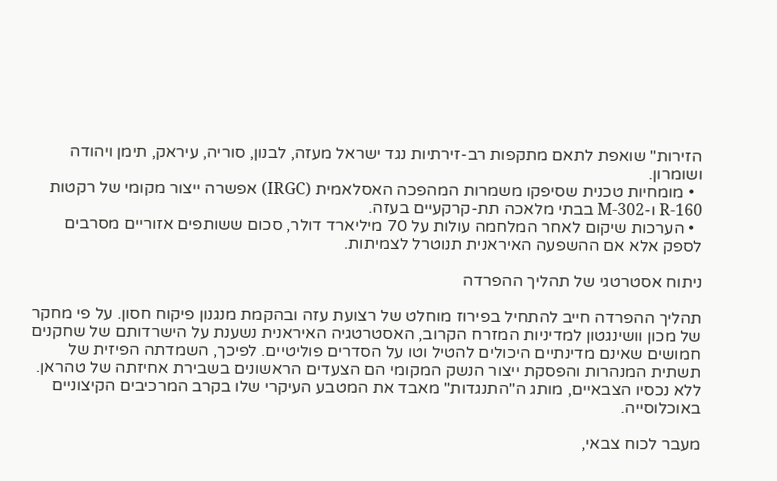הזירות" שואפת לתאם מתקפות רב-זירתיות נגד ישראל מעזה, לבנון, סוריה, עיראק, תימן ויהודה ושומרון.
  • מומחיות טכנית שסיפקו משמרות המהפכה האסלאמית (IRGC) אפשרה ייצור מקומי של רקטות R-160 ו-M-302 בבתי מלאכה תת-קרקעיים בעזה.
  • הערכות שיקום לאחר המלחמה עולות על 70 מיליארד דולר, סכום ששותפים אזוריים מסרבים לספק אלא אם ההשפעה האיראנית תנוטרל לצמיתות.

ניתוח אסטרטגי של תהליך ההפרדה

תהליך ההפרדה חייב להתחיל בפירוז מוחלט של רצועת עזה ובהקמת מנגנון פיקוח חסון. על פי מחקר של מכון וושינגטון למדיניות המזרח הקרוב, האסטרטגיה האיראנית נשענת על הישרדותם של שחקנים חמושים שאינם מדינתיים היכולים להטיל וטו על הסדרים פוליטיים. לפיכך, השמדתה הפיזית של תשתית המנהרות והפסקת ייצור הנשק המקומי הם הצעדים הראשונים בשבירת אחיזתה של טהראן. ללא נכסיו הצבאיים, מותג ה"התנגדות" מאבד את המטבע העיקרי שלו בקרב המרכיבים הקיצוניים באוכלוסייה.

מעבר לכוח צבאי,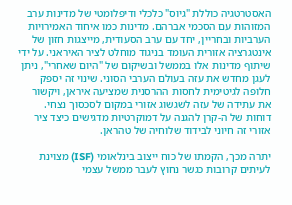האסטרטגיה כוללת "גיוס" כלכלי ודיפלומטי של מדינות ערב המזוהות עם הסכמי אברהם. מדינות כמו איחוד האמירויות הערביות ובחריין, יחד עם ערב הסעודית, מייצגות חזון של אינטגרציה אזורית העומד בניגוד מוחלט לציר האיראני. על ידי שיתוף מדינות אלו בממשל ובשיקום של "היום שאחרי", ניתן לעגן מחדש את עזה בעולם הערבי הסוני. שינוי זה יספק חלופה לגיטימית לחסות ההרסנית שמציעה איראן, ויקשור את עתידה של עזה לשגשוג אזורי במקום לסכסוך נצחי. דוחות של ה-קרן להגנה על דמוקרטיות מדגישים כיצד ציר אזורי זה חיוני לבידוד שלוחיה של טהראן.

יתרה מכך, הקמתו של כוח ייצוב בינלאומי (ISF) מצוינת לעיתים קרובות כגשר נחוץ לעבר ממשל עצמי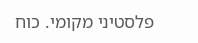פלסטיני מקומי. כוח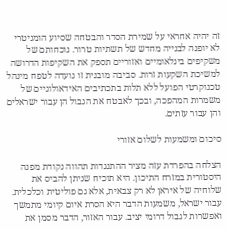זה יהיה אחראי על שמירת הסדר והבטחה שסיוע הומניטרי לא יופנה לבנייה מחדש של תשתיות טרור. נוכחותם של משקיפים בינלאומיים ואזוריים תספק את השקיפות הדרושה למשיכת השקעות זרות. סביבה מובנית זו נועדה לטפח מינהל טכנוקרטי הפועל ללא תלות בתכתיבים האידאולוגיים של משמרות המהפכה, ובכך לאבטח את הגבול הן עבור ישראלים והן עבור עזתים.

סיכום ומשמעות לשלום אזורי

הצלחה בהפרדת עזה מציר ההתנגדות תהווה נקודת מפנה היסטורית במזרח התיכון. היא תוכיח שניתן להביס את שלוחיה של איראן לא רק צבאית, אלא גם פוליטית וכלכלית. עבור ישראל, משמעות הדבר היא הסרת איום קיומי מתמשך ואפשרות לגבול דרומי יציב. עבור האזור, הדבר מסמן את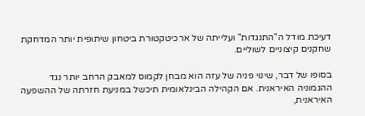דעיכת מודל ה"התנגדות" ועלייתה של ארכיטקטורת ביטחון שיתופית יותר המדחקת שחקנים קיצוניים לשוליים.

בסופו של דבר, שינוי פניה של עזה הוא מבחן לקמוס למאבק הרחב יותר נגד ההגמוניה האיראנית. אם הקהילה הבינלאומית תיכשל במניעת חזרתה של ההשפעה האיראנית,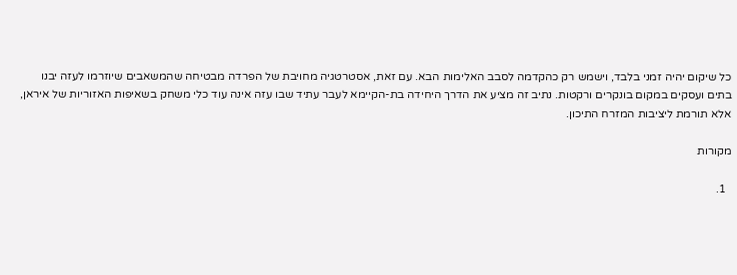כל שיקום יהיה זמני בלבד, וישמש רק כהקדמה לסבב האלימות הבא. עם זאת, אסטרטגיה מחויבת של הפרדה מבטיחה שהמשאבים שיוזרמו לעזה יבנו בתים ועסקים במקום בונקרים ורקטות. נתיב זה מציע את הדרך היחידה בת-הקיימא לעבר עתיד שבו עזה אינה עוד כלי משחק בשאיפות האזוריות של איראן, אלא תורמת ליציבות המזרח התיכון.

מקורות

  1.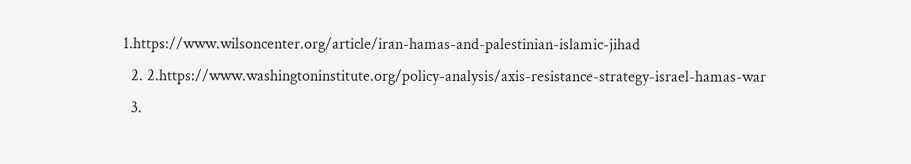1.https://www.wilsoncenter.org/article/iran-hamas-and-palestinian-islamic-jihad
  2. 2.https://www.washingtoninstitute.org/policy-analysis/axis-resistance-strategy-israel-hamas-war
  3.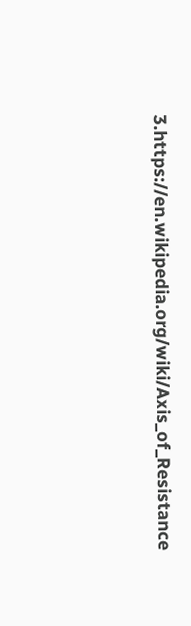3.https://en.wikipedia.org/wiki/Axis_of_Resistance